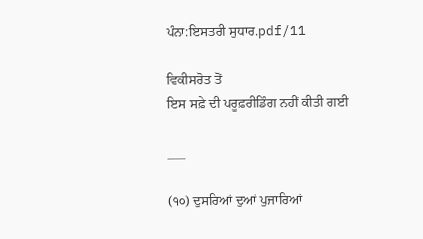ਪੰਨਾ:ਇਸਤਰੀ ਸੁਧਾਰ.pdf/11

ਵਿਕੀਸਰੋਤ ਤੋਂ
ਇਸ ਸਫ਼ੇ ਦੀ ਪਰੂਫ਼ਰੀਡਿੰਗ ਨਹੀਂ ਕੀਤੀ ਗਈ

___

(੧੦) ਦੁਸਰਿਆਂ ਦੁਆਂ ਪੁਜਾਰਿਆਂ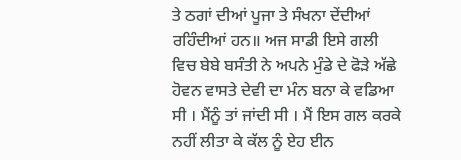ਤੇ ਠਗਾਂ ਦੀਆਂ ਪੂਜਾ ਤੇ ਸੰਖਨਾ ਦੇਂਦੀਆਂ ਰਹਿੰਦੀਆਂ ਹਨ॥ ਅਜ ਸਾਡੀ ਇਸੇ ਗਲੀ ਵਿਚ ਬੇਬੇ ਬਸੰਤੀ ਨੇ ਅਪਨੇ ਮੁੰਡੇ ਦੇ ਫੋੜੇ ਅੱਛੇ ਹੋਵਨ ਵਾਸਤੇ ਦੇਵੀ ਦਾ ਮੰਨ ਬਨਾ ਕੇ ਵਡਿਆ ਸੀ । ਮੈਂਨੂੰ ਤਾਂ ਜਾਂਦੀ ਸੀ । ਮੈਂ ਇਸ ਗਲ ਕਰਕੇ ਨਹੀਂ ਲੀਤਾ ਕੇ ਕੱਲ ਨੂੰ ਏਹ ਈਨ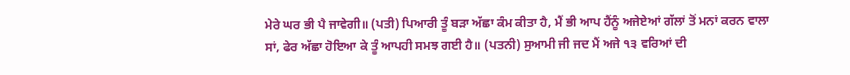ਮੇਰੇ ਘਰ ਭੀ ਪੈ ਜਾਵੇਗੀ॥ (ਪਤੀ) ਪਿਆਰੀ ਤੂੰ ਬੜਾ ਅੱਛਾ ਕੰਮ ਕੀਤਾ ਹੈ, ਮੈਂ ਭੀ ਆਪ ਹੈਂਨੂੰ ਅਜੇਏਆਂ ਗੱਲਾਂ ਤੋਂ ਮਨਾਂ ਕਰਨ ਵਾਲਾ ਸਾਂ, ਫੇਰ ਅੱਛਾ ਹੋਇਆ ਕੇ ਤੂੰ ਆਪਹੀ ਸਮਝ ਗਈ ਹੈ॥ (ਪਤਨੀ) ਸੁਆਮੀ ਜੀ ਜਦ ਮੈਂ ਅਜੇ ੧੩ ਵਰਿਆਂ ਦੀ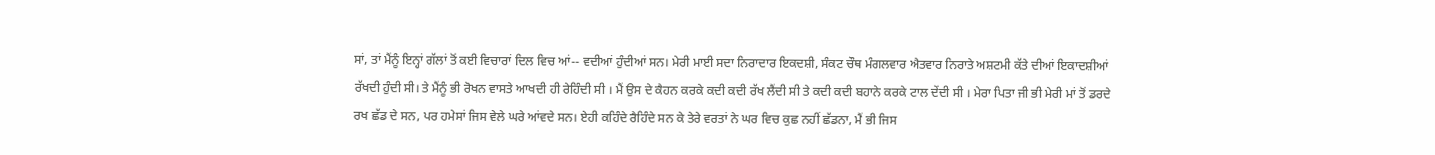ਸਾਂ, ਤਾਂ ਮੈਂਨੂੰ ਇਨ੍ਹਾਂ ਗੱਲਾਂ ਤੋਂ ਕਈ ਵਿਚਾਰਾਂ ਦਿਲ ਵਿਚ ਆਂ-- ਵਦੀਆਂ ਹੁੰਦੀਆਂ ਸਨ। ਮੇਰੀ ਮਾਈ ਸਦਾ ਨਿਰਾਦਾਰ ਇਕਦਸ਼ੀ, ਸੰਕਟ ਚੌਥ ਮੰਗਲਵਾਰ ਐਤਵਾਰ ਨਿਰਾਤੇ ਅਸ਼ਟਮੀ ਕੱਤੇ ਦੀਆਂ ਇਕਾਦਸ਼ੀਆਂ ਰੱਖਦੀ ਹੁੰਦੀ ਸੀ। ਤੇ ਮੈਂਨੂੰ ਭੀ ਰੋਖਨ ਵਾਸਤੇ ਆਖਦੀ ਹੀ ਰੇਹਿੰਦੀ ਸੀ । ਮੈਂ ਉਸ ਦੇ ਕੈਹਨ ਕਰਕੇ ਕਦੀ ਕਦੀ ਰੱਖ ਲੈਂਦੀ ਸੀ ਤੇ ਕਦੀ ਕਦੀ ਬਹਾਨੇ ਕਰਕੇ ਟਾਲ ਦੇਂਦੀ ਸੀ । ਮੇਰਾ ਪਿਤਾ ਜੀ ਭੀ ਮੇਰੀ ਮਾਂ ਤੋਂ ਡਰਦੇ ਰਖ ਛੱਡ ਦੇ ਸਨ, ਪਰ ਹਮੇਸਾਂ ਜਿਸ ਵੇਲੇ ਘਰੇ ਆਂਵਦੇ ਸਨ। ਏਹੀ ਕਹਿੰਦੇ ਰੈਹਿੰਦੇ ਸਨ ਕੇ ਤੇਰੇ ਵਰਤਾਂ ਨੇ ਘਰ ਵਿਚ ਕੁਛ ਨਹੀਂ ਛੱਡਨਾ, ਮੈਂ ਭੀ ਜਿਸ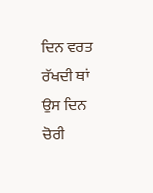ਦਿਨ ਵਰਤ ਰੱਖਦੀ ਥਾਂ ਉਸ ਦਿਨ ਚੋਰੀ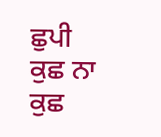ਛੁਪੀ ਕੁਛ ਨਾ ਕੁਛ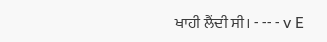ਖਾਹੀ ਲੈਂਦੀ ਸੀ। - -- - v E